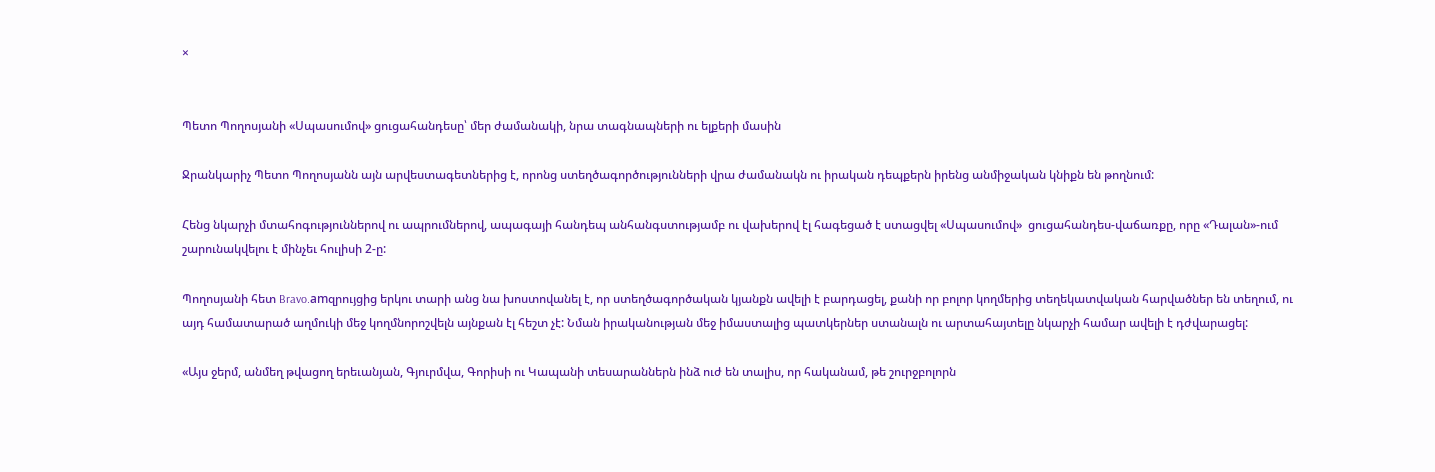×


Պետո Պողոսյանի «Սպասումով» ցուցահանդեսը՝ մեր ժամանակի, նրա տագնապների ու ելքերի մասին

Ջրանկարիչ Պետո Պողոսյանն այն արվեստագետներից է, որոնց ստեղծագործությունների վրա ժամանակն ու իրական դեպքերն իրենց անմիջական կնիքն են թողնում:

Հենց նկարչի մտահոգություններով ու ապրումներով, ապագայի հանդեպ անհանգստությամբ ու վախերով էլ հագեցած է ստացվել «Սպասումով»  ցուցահանդես-վաճառքը, որը «Դալան»-ում շարունակվելու է մինչեւ հուլիսի 2-ը:

Պողոսյանի հետ Bravo.amզրույցից երկու տարի անց նա խոստովանել է, որ ստեղծագործական կյանքն ավելի է բարդացել, քանի որ բոլոր կողմերից տեղեկատվական հարվածներ են տեղում, ու այդ համատարած աղմուկի մեջ կողմնորոշվելն այնքան էլ հեշտ չէ: Նման իրականության մեջ իմաստալից պատկերներ ստանալն ու արտահայտելը նկարչի համար ավելի է դժվարացել:

«Այս ջերմ, անմեղ թվացող երեւանյան, Գյուրմվա, Գորիսի ու Կապանի տեսարաններն ինձ ուժ են տալիս, որ հականամ, թե շուրջբոլորն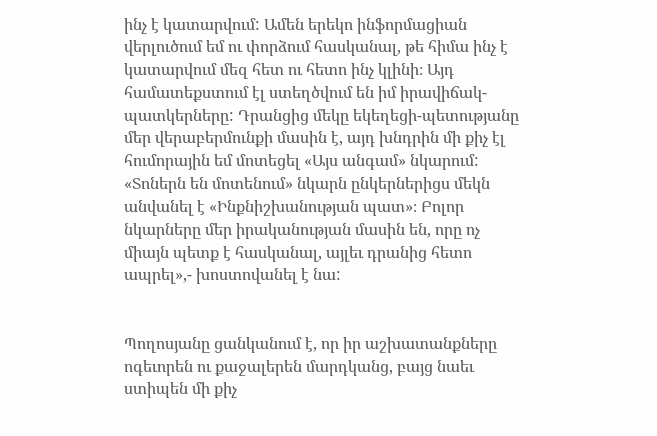ինչ է կատարվում: Ամեն երեկո ինֆորմացիան վերլուծում եմ ու փորձում հասկանալ, թե հիմա ինչ է կատարվում մեզ հետ ու հետո ինչ կլինի։ Այդ համատեքստում էլ ստեղծվում են իմ իրավիճակ-պատկերները: Դրանցից մեկը եկեղեցի-պետությանը մեր վերաբերմունքի մասին է, այդ խնդրին մի քիչ էլ հումորային եմ մոտեցել «Այս անգամ» նկարում: «Տոներն են մոտենում» նկարն ընկերներիցս մեկն անվանել է «Ինքնիշխանության պատ»։ Բոլոր նկարները մեր իրականության մասին են, որը ոչ միայն պետք է հասկանալ, այլեւ դրանից հետո ապրել»,- խոստովանել է նա:


Պողոսյանը ցանկանում է, որ իր աշխատանքները ոգեւորեն ու քաջալերեն մարդկանց, բայց նաեւ ստիպեն մի քիչ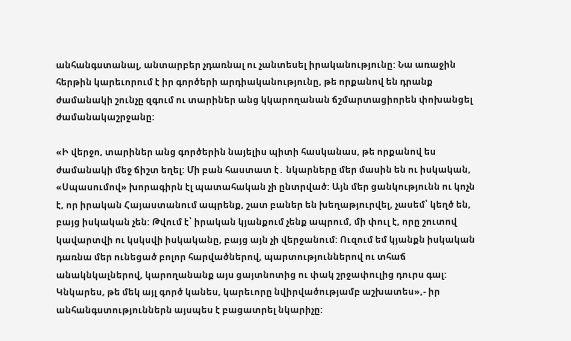անհանգստանալ, անտարբեր չդառնալ ու չանտեսել իրականությունը: Նա առաջին հերթին կարեւորում է իր գործերի արդիականությունը, թե որքանով են դրանք ժամանակի շունչը զգում ու տարիներ անց կկարողանան ճշմարտացիորեն փոխանցել ժամանակաշրջանը:

«Ի վերջո, տարիներ անց գործերին նայելիս պիտի հասկանաս, թե որքանով ես ժամանակի մեջ ճիշտ եղել: Մի բան հաստատ է․ նկարները մեր մասին են ու իսկական, «Սպասումով» խորագիրն էլ պատահական չի ընտրված: Այն մեր ցանկությունն ու կոչն է, որ իրական Հայաստանում ապրենք, շատ բաներ են խեղաթյուրվել, չասեմ՝ կեղծ են, բայց իսկական չեն: Թվում է՝ իրական կյանքում չենք ապրում, մի փուլ է, որը շուտով կավարտվի ու կսկսվի իսկականը, բայց այն չի վերջանում: Ուզում եմ կյանքն իսկական դառնա մեր ունեցած բոլոր հարվածներով, պարտություններով ու տհաճ անակնկալներով, կարողանանք այս ցայտնոտից ու փակ շրջափուլից դուրս գալ: Կնկարես, թե մեկ այլ գործ կանես, կարեւորը նվիրվածությամբ աշխատես»,- իր անհանգստություններն այսպես է բացատրել նկարիչը: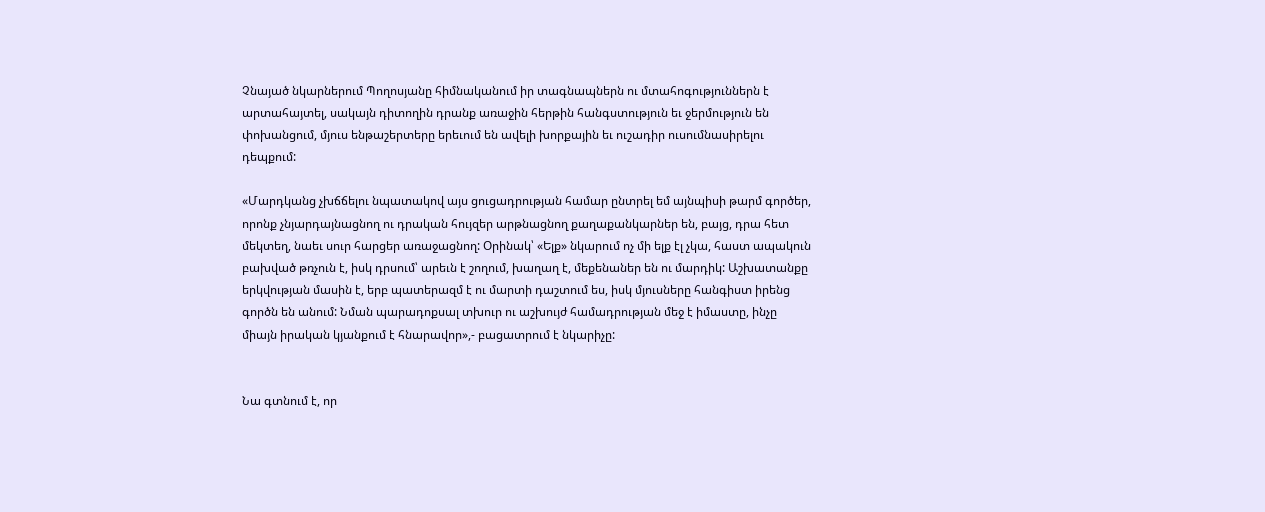Չնայած նկարներում Պողոսյանը հիմնականում իր տագնապներն ու մտահոգություններն է արտահայտել, սակայն դիտողին դրանք առաջին հերթին հանգստություն եւ ջերմություն են փոխանցում, մյուս ենթաշերտերը երեւում են ավելի խորքային եւ ուշադիր ուսումնասիրելու դեպքում:

«Մարդկանց չխճճելու նպատակով այս ցուցադրության համար ընտրել եմ այնպիսի թարմ գործեր, որոնք չնյարդայնացնող ու դրական հույզեր արթնացնող քաղաքանկարներ են, բայց, դրա հետ մեկտեղ, նաեւ սուր հարցեր առաջացնող: Օրինակ՝ «Ելք» նկարում ոչ մի ելք էլ չկա, հաստ ապակուն բախված թռչուն է, իսկ դրսում՝ արեւն է շողում, խաղաղ է, մեքենաներ են ու մարդիկ: Աշխատանքը երկվության մասին է, երբ պատերազմ է ու մարտի դաշտում ես, իսկ մյուսները հանգիստ իրենց գործն են անում: Նման պարադոքսալ տխուր ու աշխույժ համադրության մեջ է իմաստը, ինչը միայն իրական կյանքում է հնարավոր»,- բացատրում է նկարիչը:


Նա գտնում է, որ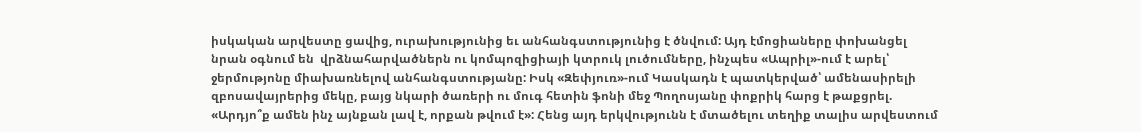իսկական արվեստը ցավից, ուրախությունից եւ անհանգստությունից է ծնվում: Այդ էմոցիաները փոխանցել նրան օգնում են  վրձնահարվածներն ու կոմպոզիցիայի կտրուկ լուծումները, ինչպես «Ապրիլ»-ում է արել՝ ջերմությոնը միախառնելով անհանգստությանը: Իսկ «Զեփյուռ»-ում Կասկադն է պատկերված՝ ամենասիրելի զբոսավայրերից մեկը, բայց նկարի ծառերի ու մուգ հետին ֆոնի մեջ Պողոսյանը փոքրիկ հարց է թաքցրել. «Արդյո՞ք ամեն ինչ այնքան լավ է, որքան թվում է»: Հենց այդ երկվությունն է մտածելու տեղիք տալիս արվեստում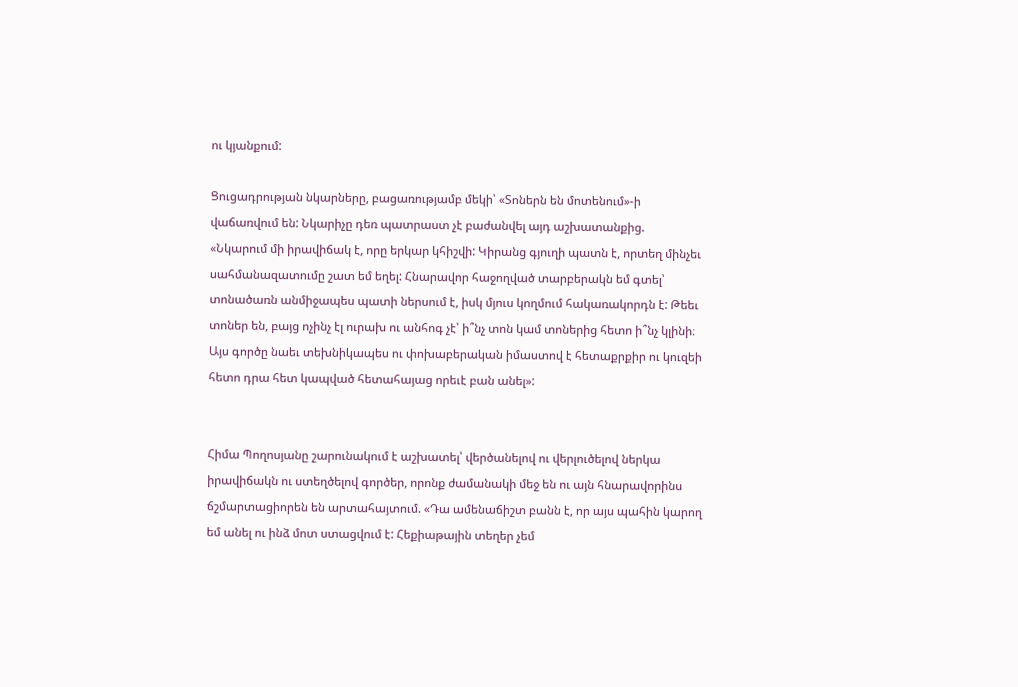ու կյանքում:

Ցուցադրության նկարները, բացառությամբ մեկի՝ «Տոներն են մոտենում»-ի վաճառվում են: Նկարիչը դեռ պատրաստ չէ բաժանվել այդ աշխատանքից.
«Նկարում մի իրավիճակ է, որը երկար կհիշվի: Կիրանց գյուղի պատն է, որտեղ մինչեւ սահմանազատումը շատ եմ եղել: Հնարավոր հաջողված տարբերակն եմ գտել՝ տոնածառն անմիջապես պատի ներսում է, իսկ մյուս կողմում հակառակորդն է: Թեեւ տոներ են, բայց ոչինչ էլ ուրախ ու անհոգ չէ՝ ի՞նչ տոն կամ տոներից հետո ի՞նչ կլինի։ Այս գործը նաեւ տեխնիկապես ու փոխաբերական իմաստով է հետաքրքիր ու կուզեի հետո դրա հետ կապված հետահայաց որեւէ բան անել»:


Հիմա Պողոսյանը շարունակում է աշխատել՝ վերծանելով ու վերլուծելով ներկա իրավիճակն ու ստեղծելով գործեր, որոնք ժամանակի մեջ են ու այն հնարավորինս ճշմարտացիորեն են արտահայտում. «Դա ամենաճիշտ բանն է, որ այս պահին կարող եմ անել ու ինձ մոտ ստացվում է: Հեքիաթային տեղեր չեմ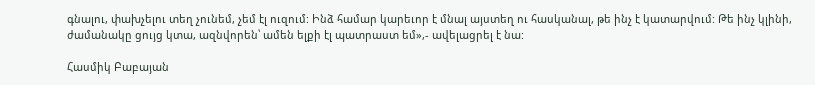գնալու, փախչելու տեղ չունեմ, չեմ էլ ուզում: Ինձ համար կարեւոր է մնալ այստեղ ու հասկանալ, թե ինչ է կատարվում: Թե ինչ կլինի, ժամանակը ցույց կտա, ազնվորեն՝ ամեն ելքի էլ պատրաստ եմ»,- ավելացրել է նա:

Հասմիկ Բաբայան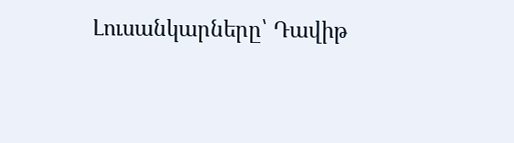Լուսանկարները՝ Դավիթ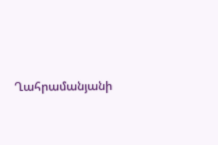Ղահրամանյանի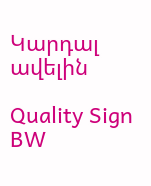Կարդալ ավելին

Quality Sign BW